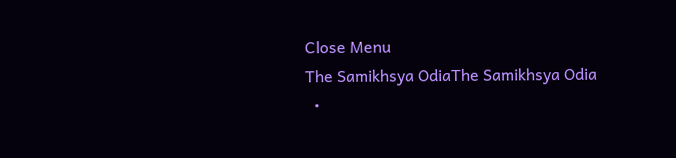Close Menu
The Samikhsya OdiaThe Samikhsya Odia
  •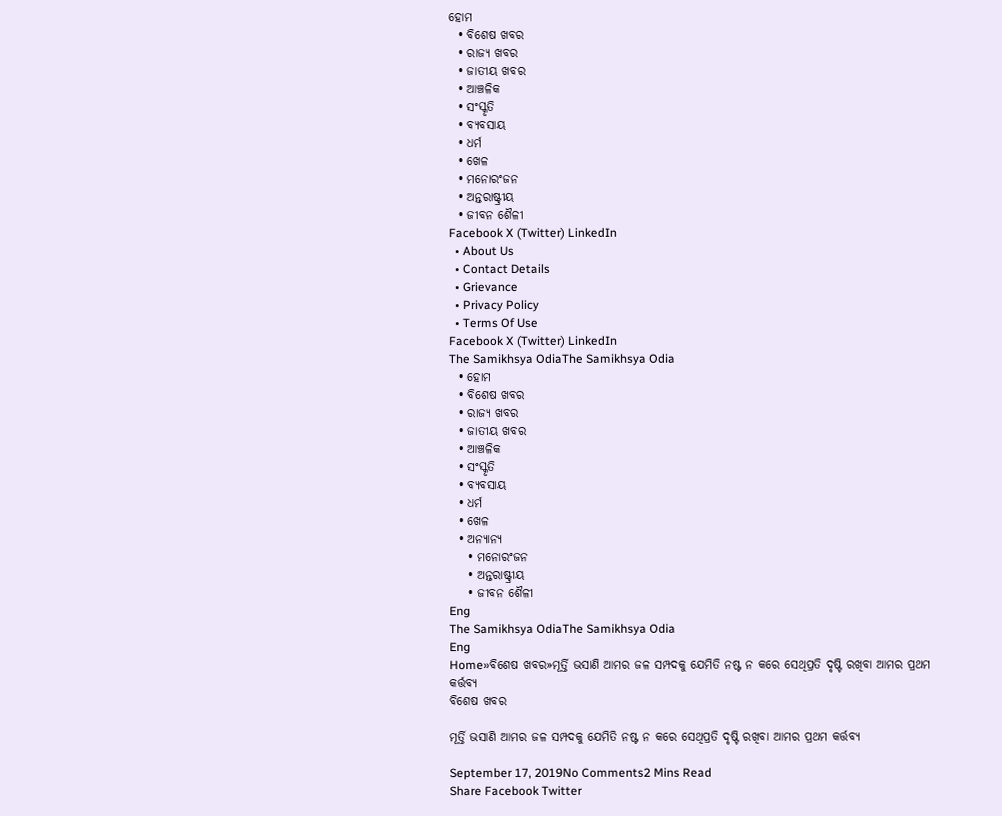ହୋମ
  • ବିଶେଷ ଖବର
  • ରାଜ୍ୟ ଖବର
  • ଜାତୀୟ ଖବର
  • ଆଞ୍ଚଳିକ
  • ସଂସ୍କୃତି
  • ବ୍ୟବସାୟ
  • ଧର୍ମ
  • ଖେଳ
  • ମନୋରଂଜନ
  • ଅନ୍ତରାଷ୍ଟ୍ରୀୟ
  • ଜୀବନ ଶୈଳୀ
Facebook X (Twitter) LinkedIn
  • About Us
  • Contact Details
  • Grievance
  • Privacy Policy
  • Terms Of Use
Facebook X (Twitter) LinkedIn
The Samikhsya OdiaThe Samikhsya Odia
  • ହୋମ
  • ବିଶେଷ ଖବର
  • ରାଜ୍ୟ ଖବର
  • ଜାତୀୟ ଖବର
  • ଆଞ୍ଚଳିକ
  • ସଂସ୍କୃତି
  • ବ୍ୟବସାୟ
  • ଧର୍ମ
  • ଖେଳ
  • ଅନ୍ୟାନ୍ୟ
    • ମନୋରଂଜନ
    • ଅନ୍ତରାଷ୍ଟ୍ରୀୟ
    • ଜୀବନ ଶୈଳୀ
Eng
The Samikhsya OdiaThe Samikhsya Odia
Eng
Home»ବିଶେଷ ଖବର»ମୂର୍ତ୍ତି ଭସାଣି ଆମର ଜଳ ସମ୍ପଦକୁ ଯେମିତି ନଷ୍ଟ ନ କରେ ସେଥିପ୍ରତି ଦୃଷ୍ଟି ରଖିବା ଆମର ପ୍ରଥମ କର୍ତ୍ତବ୍ୟ
ବିଶେଷ ଖବର

ମୂର୍ତ୍ତି ଭସାଣି ଆମର ଜଳ ସମ୍ପଦକୁ ଯେମିତି ନଷ୍ଟ ନ କରେ ସେଥିପ୍ରତି ଦୃଷ୍ଟି ରଖିବା ଆମର ପ୍ରଥମ କର୍ତ୍ତବ୍ୟ

September 17, 2019No Comments2 Mins Read
Share Facebook Twitter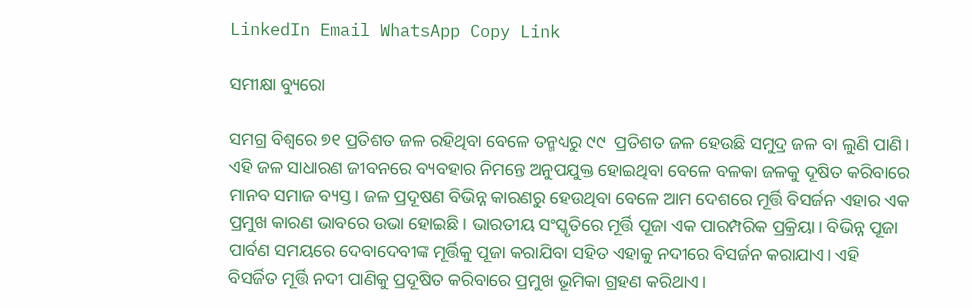LinkedIn Email WhatsApp Copy Link

ସମୀକ୍ଷା ବ୍ୟୁରୋ

ସମଗ୍ର ବିଶ୍ବରେ ୭୧ ପ୍ରତିଶତ ଜଳ ରହିଥିବା ବେଳେ ତନ୍ମଧ୍ୟରୁ ୯୯  ପ୍ରତିଶତ ଜଳ ହେଉଛି ସମୁଦ୍ର ଜଳ ବା ଲୁଣି ପାଣି। ଏହି ଜଳ ସାଧାରଣ ଜୀବନରେ ବ୍ୟବହାର ନିମନ୍ତେ ଅନୁପଯୁକ୍ତ ହୋଇଥିବା ବେଳେ ବଳକା ଜଳକୁ ଦୂଷିତ କରିବାରେ ମାନବ ସମାଜ ବ୍ୟସ୍ତ। ଜଳ ପ୍ରଦୂଷଣ ବିଭିନ୍ନ କାରଣରୁ ହେଉଥିବା ବେଳେ ଆମ ଦେଶରେ ମୂର୍ତ୍ତି ବିସର୍ଜନ ଏହାର ଏକ ପ୍ରମୁଖ କାରଣ ଭାବରେ ଉଭା ହୋଇଛି। ଭାରତୀୟ ସଂସ୍କୃତିରେ ମୂର୍ତ୍ତି ପୂଜା ଏକ ପାରମ୍ପରିକ ପ୍ରକ୍ରିୟା। ବିଭିନ୍ନ ପୂଜା  ପାର୍ବଣ ସମୟରେ ଦେବାଦେବୀଙ୍କ ମୂର୍ତ୍ତିକୁ ପୂଜା କରାଯିବା ସହିତ ଏହାକୁ ନଦୀରେ ବିସର୍ଜନ କରାଯାଏ। ଏହି ବିସର୍ଜିତ ମୂର୍ତ୍ତି ନଦୀ ପାଣିକୁ ପ୍ରଦୂଷିତ କରିବାରେ ପ୍ରମୁଖ ଭୂମିକା ଗ୍ରହଣ କରିଥାଏ।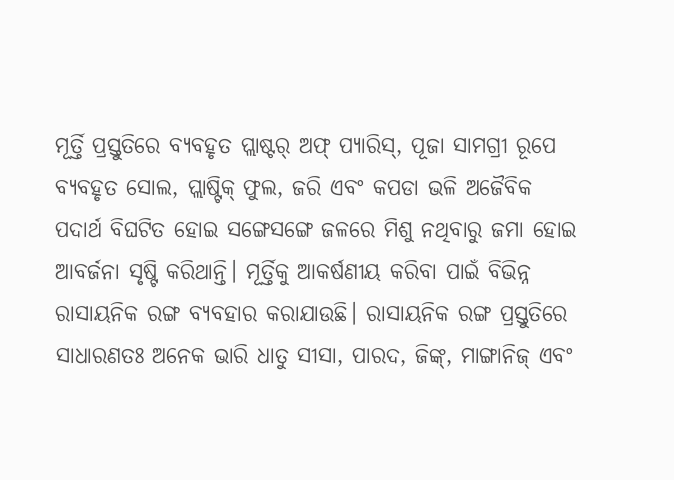ମୂର୍ତ୍ତି ପ୍ରସ୍ତୁତିରେ ବ୍ୟବହୃତ ପ୍ଲାଷ୍ଟର୍ ଅଫ୍ ପ୍ୟାରିସ୍, ପୂଜା ସାମଗ୍ରୀ ରୂପେ ବ୍ୟବହୃତ ସୋଲ, ପ୍ଲାଷ୍ଟିକ୍ ଫୁଲ, ଜରି ଏବଂ କପଡା ଭଳି ଅଜୈବିକ ପଦାର୍ଥ ବିଘଟିତ ହୋଇ ସଙ୍ଗେସଙ୍ଗେ ଜଳରେ ମିଶୁ ନଥିବାରୁ ଜମା ହୋଇ ଆବର୍ଜନା ସୃଷ୍ଟି କରିଥାନ୍ତି। ମୂର୍ତ୍ତିକୁ ଆକର୍ଷଣୀୟ କରିବା ପାଇଁ ବିଭିନ୍ନ ରାସାୟନିକ ରଙ୍ଗ ବ୍ୟବହାର କରାଯାଉଛି। ରାସାୟନିକ ରଙ୍ଗ ପ୍ରସ୍ତୁତିରେ ସାଧାରଣତଃ ଅନେକ ଭାରି ଧାତୁ ସୀସା, ପାରଦ, ଜିଙ୍କ୍, ମାଙ୍ଗାନିଜ୍ ଏବଂ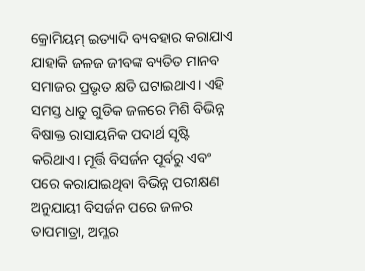କ୍ରୋମିୟମ୍ ଇତ୍ୟାଦି ବ୍ୟବହାର କରାଯାଏ ଯାହାକି ଜଳଜ ଜୀବଙ୍କ ବ୍ୟତିତ ମାନବ ସମାଜର ପ୍ରଭୃତ କ୍ଷତି ଘଟାଇଥାଏ। ଏହି ସମସ୍ତ ଧାତୁ ଗୁଡିକ ଜଳରେ ମିଶି ବିଭିନ୍ନ ବିଷାକ୍ତ ରାସାୟନିକ ପଦାର୍ଥ ସୃଷ୍ଟି କରିଥାଏ। ମୂର୍ତ୍ତି ବିସର୍ଜନ ପୂର୍ବରୁ ଏବଂ ପରେ କରାଯାଇଥିବା ବିଭିନ୍ନ ପରୀକ୍ଷଣ ଅନୁଯାୟୀ ବିସର୍ଜନ ପରେ ଜଳର ତାପମାତ୍ରା, ଅମ୍ଳର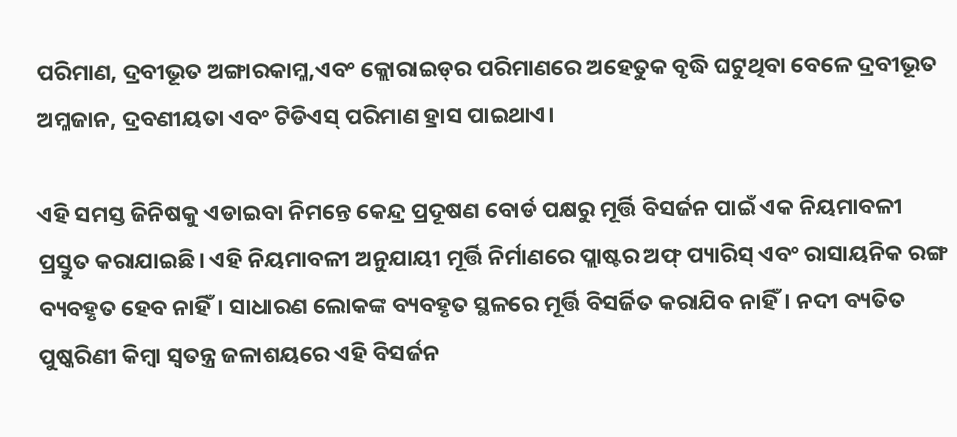ପରିମାଣ, ଦ୍ରବୀଭୂତ ଅଙ୍ଗାରକାମ୍ଳ,ଏବଂ କ୍ଲୋରାଇଡ୍‌ର ପରିମାଣରେ ଅହେତୁକ ବୃଦ୍ଧି ଘଟୁଥିବା ବେଳେ ଦ୍ରବୀଭୂତ ଅମ୍ଳଜାନ, ଦ୍ରବଣୀୟତା ଏବଂ ଟିଡିଏସ୍‌ ପରିମାଣ ହ୍ରାସ ପାଇଥାଏ।

ଏହି ସମସ୍ତ ଜିନିଷକୁ ଏଡାଇବା ନିମନ୍ତେ କେନ୍ଦ୍ର ପ୍ରଦୂଷଣ ବୋର୍ଡ ପକ୍ଷରୁ ମୂର୍ତ୍ତି ବିସର୍ଜନ ପାଇଁ ଏକ ନିୟମାବଳୀ ପ୍ରସ୍ତୁତ କରାଯାଇଛି। ଏହି ନିୟମାବଳୀ ଅନୁଯାୟୀ ମୂର୍ତ୍ତି ନିର୍ମାଣରେ ପ୍ଲାଷ୍ଟର ଅଫ୍‌ ପ୍ୟାରିସ୍ ଏବଂ ରାସାୟନିକ ରଙ୍ଗ ବ୍ୟବହୃତ ହେବ ନାହିଁ। ସାଧାରଣ ଲୋକଙ୍କ ବ୍ୟବହୃତ ସ୍ଥଳରେ ମୂର୍ତ୍ତି ବିସର୍ଜିତ କରାଯିବ ନାହିଁ। ନଦୀ ବ୍ୟତିତ ପୁଷ୍କରିଣୀ କିମ୍ବା ସ୍ବତନ୍ତ୍ର ଜଳାଶୟରେ ଏହି ବିସର୍ଜନ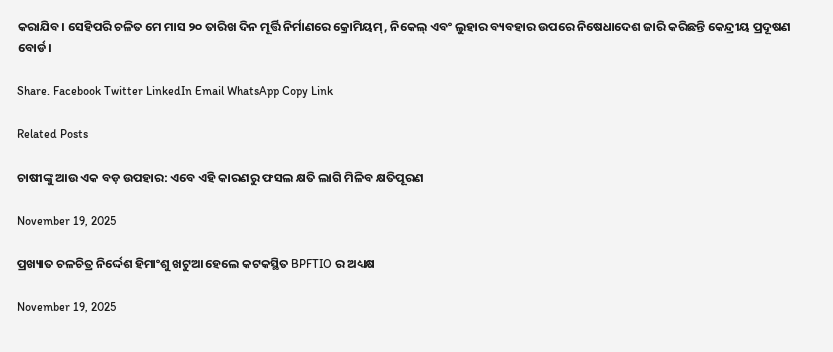କରାଯିବ। ସେହିପରି ଚଳିତ ମେ ମାସ ୨୦ ତାରିଖ ଦିନ ମୂର୍ତ୍ତି ନିର୍ମାଣରେ କ୍ରୋମିୟମ୍‌, ନିକେଲ୍‌ ଏବଂ ଲୁହାର ବ୍ୟବହାର ଉପରେ ନିଷେଧାଦେଶ ଜାରି କରିଛନ୍ତି କେନ୍ଦ୍ରୀୟ ପ୍ରଦୂଷଣ ବୋର୍ଡ।

Share. Facebook Twitter LinkedIn Email WhatsApp Copy Link

Related Posts

ଚାଷୀଙ୍କୁ ଆଉ ଏକ ବଡ଼ ଉପହାର: ଏବେ ଏହି କାରଣରୁ ଫସଲ କ୍ଷତି ଲାଗି ମିଳିବ କ୍ଷତିପୂରଣ

November 19, 2025

ପ୍ରଖ୍ୟାତ ଚଳଚିତ୍ର ନିର୍ଦ୍ଦେଶ ହିମାଂଶୁ ଖଟୁଆ ହେଲେ କଟକସ୍ଥିତ BPFTIO ର ଅଧ୍ୟକ୍ଷ

November 19, 2025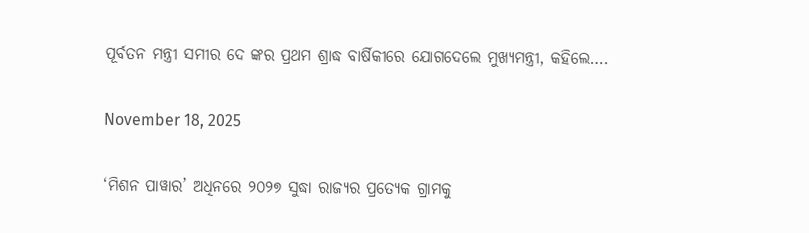ପୂର୍ବତନ ମନ୍ତ୍ରୀ ସମୀର ଦେ ଙ୍କର ପ୍ରଥମ ଶ୍ରାଦ୍ଧ ବାର୍ଷିକୀରେ ଯୋଗଦେଲେ ମୁଖ୍ୟମନ୍ତ୍ରୀ, କହିଲେ….

November 18, 2025

‘ମିଶନ ପାୱାର’ ଅଧିନରେ ୨୦୨୭ ସୁଦ୍ଧା ରାଜ୍ୟର ପ୍ରତ୍ୟେକ ଗ୍ରାମକୁ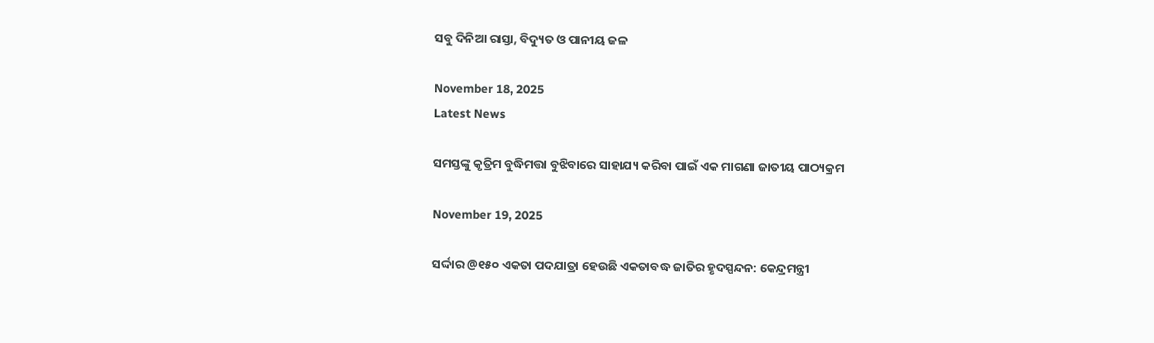ସବୁ ଦିନିଆ ରାସ୍ତା, ବିଦ୍ୟୁତ ଓ ପାନୀୟ ଜଳ

November 18, 2025
Latest News

ସମସ୍ତଙ୍କୁ କୃତ୍ରିମ ବୁଦ୍ଧିମତ୍ତା ବୁଝିବାରେ ସାହାଯ୍ୟ କରିବା ପାଇଁ ଏକ ମାଗଣା ଜାତୀୟ ପାଠ୍ୟକ୍ରମ

November 19, 2025

ସର୍ଦ୍ଦାର @୧୫୦ ଏକତା ପଦଯାତ୍ରା ହେଉଛି ଏକତାବଦ୍ଧ ଜାତିର ହୃଦସ୍ପନ୍ଦନ: କେନ୍ଦ୍ରମନ୍ତ୍ରୀ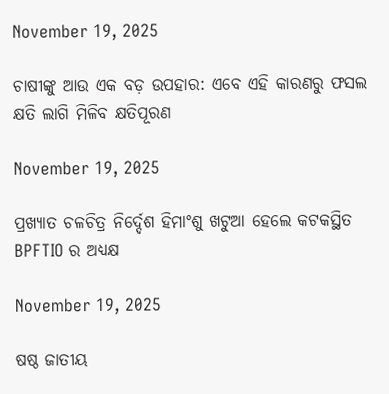November 19, 2025

ଚାଷୀଙ୍କୁ ଆଉ ଏକ ବଡ଼ ଉପହାର: ଏବେ ଏହି କାରଣରୁ ଫସଲ କ୍ଷତି ଲାଗି ମିଳିବ କ୍ଷତିପୂରଣ

November 19, 2025

ପ୍ରଖ୍ୟାତ ଚଳଚିତ୍ର ନିର୍ଦ୍ଦେଶ ହିମାଂଶୁ ଖଟୁଆ ହେଲେ କଟକସ୍ଥିତ BPFTIO ର ଅଧ୍ୟକ୍ଷ

November 19, 2025

ଷଷ୍ଠ ଜାତୀୟ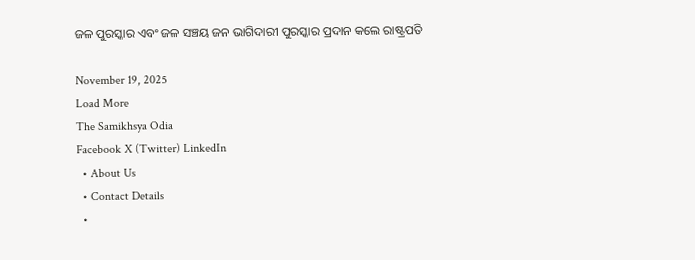ଜଳ ପୁରସ୍କାର ଏବଂ ଜଳ ସଞ୍ଚୟ ଜନ ଭାଗିଦାରୀ ପୁରସ୍କାର ପ୍ରଦାନ କଲେ ରାଷ୍ଟ୍ରପତି

November 19, 2025
Load More
The Samikhsya Odia
Facebook X (Twitter) LinkedIn
  • About Us
  • Contact Details
  •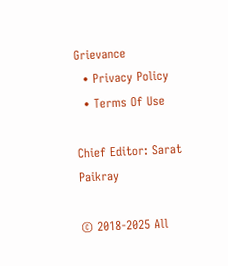Grievance
  • Privacy Policy
  • Terms Of Use

Chief Editor: Sarat Paikray

© 2018-2025 All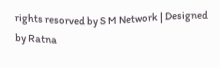rights resorved by S M Network | Designed by Ratna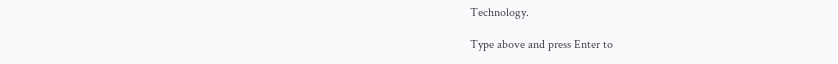Technology.

Type above and press Enter to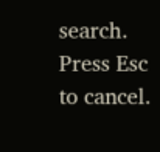search. Press Esc to cancel.